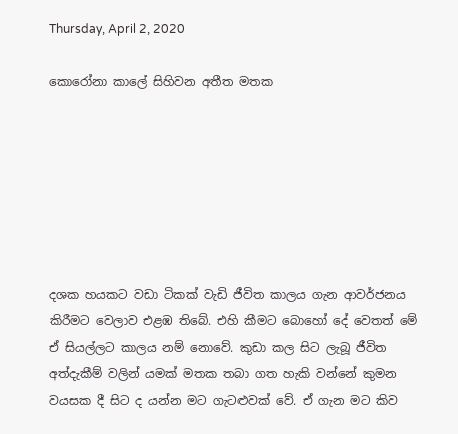Thursday, April 2, 2020

කොරෝනා කාලේ සිහිවන අතීත මතක







දශක හයකට වඩා ටිකක් වැඩි ජීවිත කාලය ගැන ආවර්ජනය කිරීමට වෙලාව එළඹ තිබේ. එහි කීමට බොහෝ දේ වෙතත් මේ ඒ සියල්ලට කාලය නම් නොවේ. කුඩා කල සිට ලැබූ ජීවිත අත්දැකීම් වලින් යමක් මතක තබා ගත හැකි වන්නේ කුමන වයසක දී සිට ද යන්න මට ගැටළුවක් වේ. ඒ ගැන මට කිව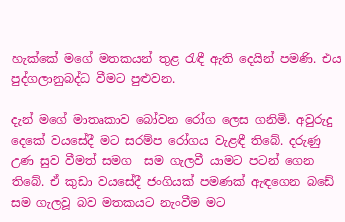හැක්කේ මගේ මතකයන් තුළ රැඳී ඇති දෙයින් පමණි. එය පුද්ගලානුබද්ධ වීමට පුළුවන.

දැන් මගේ මාතෘකාව බෝවන රෝග ලෙස ගනිමි. අවුරුදු දෙකේ වයසේදී මට සරම්ප රෝගය වැළඳී තිබේ. දරුණු උණ සුව වීමත් සමග  සම ගැලවී යාමට පටන් ගෙන තිබේ. ඒ කුඩා වයසේදී ජංගියක් පමණක් ඇඳගෙන බඩේ සම ගැලවූ බව මතකයට නැංවීම මට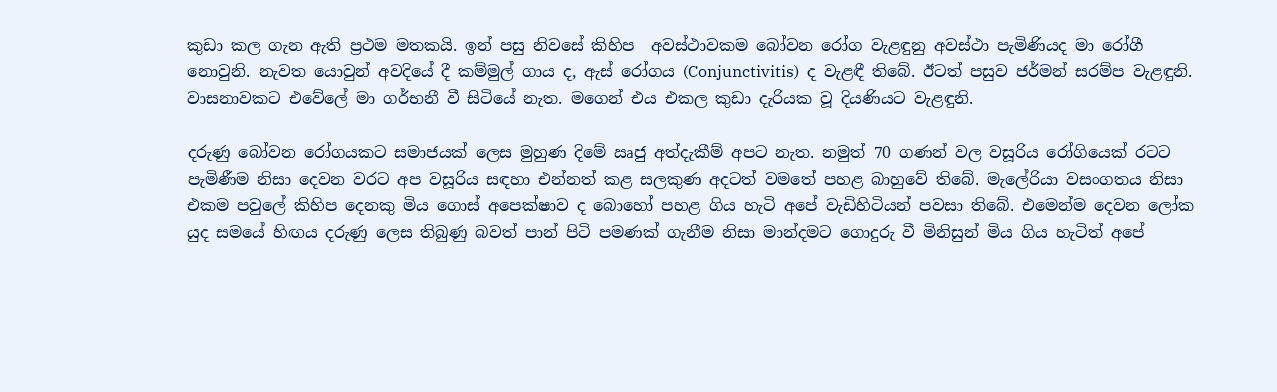කුඩා කල ගැන ඇති ප්‍රථම මතකයි. ඉන් පසු නිවසේ කිහිප  අවස්ථාවකම බෝවන රෝග වැළඳුනු අවස්ථා පැමිණියද මා රෝගී නොවුනි. නැවත යොවුන් අවදියේ දී කම්මුල් ගාය ද, ඇස් රෝගය (Conjunctivitis)  ද වැළඳී තිබේ. ඊටත් පසුව ජර්මන් සරම්ප වැළඳුනි. වාසනාවකට එවේලේ මා ගර්භනී වී සිටියේ නැත. මගෙන් එය එකල කුඩා දැරියක වූ දියණියට වැළඳුනි.

දරුණු බෝවන රෝගයකට සමාජයක් ලෙස මුහුණ දිමේ ඍජු අත්දැකීම් අපට නැත. නමුත් 70 ගණන් වල වසූරිය රෝගියෙක් රටට පැමිණීම නිසා දෙවන වරට අප වසූරිය සඳහා එන්නත් කළ සලකුණ අදටත් වමතේ පහළ බාහුවේ තිබේ. මැලේරියා වසංගතය නිසා එකම පවුලේ කිහිප දෙනකු මිය ගොස් අපෙක්ෂාව ද බොහෝ පහළ ගිය හැටි අපේ වැඩිහිටියන් පවසා තිබේ. එමෙන්ම දෙවන ලෝක යුද සමයේ හිඟය දරුණු ලෙස තිබුණු බවත් පාන් පිටි පමණක් ගැනීම නිසා මාන්දමට ගොදුරු වී මිනිසුන් මිය ගිය හැටිත් අපේ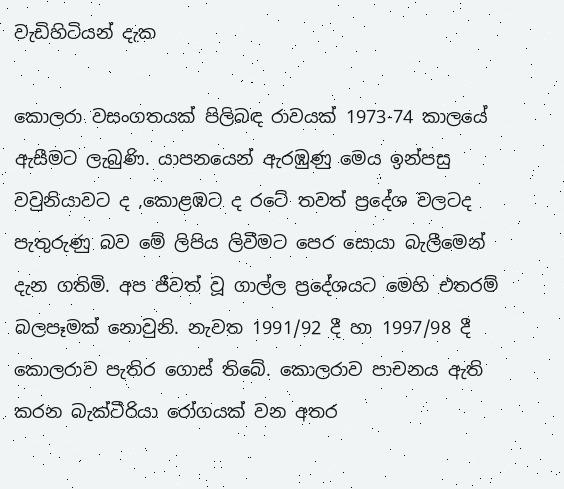වැඩිහිටියන් දැක

කොලරා වසංගතයක් පිලිබඳ රාවයක් 1973-74 කාලයේ ඇසීමට ලැබුණි. යාපනයෙන් ඇරඹුණු මෙය ඉන්පසු වවුනියාවට ද ,කොළඹට ද රටේ තවත් ප්‍රදේශ වලටද පැතුරුණු බව මේ ලිපිය ලිවීමට පෙර සොයා බැලීමෙන් දැන ගතිමි. අප ජීවත් වූ ගාල්ල ප්‍රදේශයට මෙහි එතරම් බලපෑමක් නොවුනි. නැවත 1991/92 දී හා 1997/98 දී කොලරාව පැතිර ගොස් තිබේ. කොලරාව පාචනය ඇති කරන බැක්ටීරියා රෝගයක් වන අතර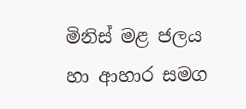මිනිස් මළ ජලය හා ආහාර සමග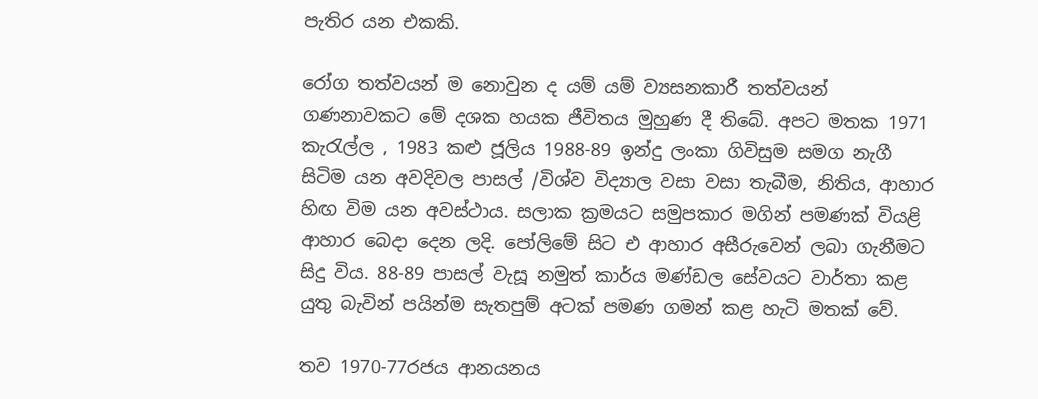පැතිර යන එකකි.

රෝග තත්වයන් ම නොවුන ද යම් යම් ව්‍යසනකාරී තත්වයන් ගණනාවකට මේ දශක හයක ජීවිතය මුහුණ දී තිබේ. අපට මතක 1971 කැරැල්ල , 1983 කළු ජූලිය 1988-89 ඉන්දු ලංකා ගිවිසුම සමග නැගී සිටිම යන අවදිවල පාසල් /විශ්ව විද්‍යාල වසා වසා තැබීම, නිතිය, ආහාර හිඟ විම යන අවස්ථාය. සලාක ක්‍රමයට සමුපකාර මගින් පමණක් වියළි ආහාර බෙදා දෙන ලදි. පෝලිමේ සිට එ ආහාර අසීරුවෙන් ලබා ගැනීමට සිදු විය. 88-89 පාසල් වැසූ නමුත් කාර්ය මණ්ඩල සේවයට වාර්තා කළ යුතු බැවින් පයින්ම සැතපුම් අටක් පමණ ගමන් කළ හැටි මතක් වේ.

තව 1970-77රජය ආනයනය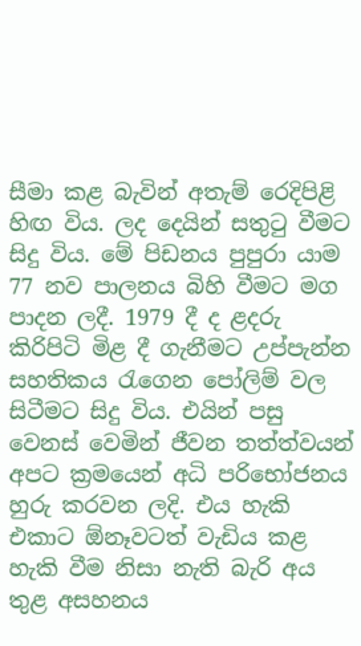සීමා කළ බැවින් අතැම් රෙදිපිළි හිඟ විය. ලද දෙයින් සතුටු වීමට සිදු විය. මේ පිඩනය පුපුරා යාම 77 නව පාලනය බිහි වීමට මග පාදන ලදී. 1979 දී ද ළදරු කිරිපිටි මිළ දී ගැනීමට උප්පැන්න සහතිකය රැගෙන පෝලිම් වල සිටීමට සිදු විය. එයින් පසු වෙනස් වෙමින් ජීවන තත්ත්වයන් අපට ක්‍රමයෙන් අධි පරිභෝජනය හුරු කරවන ලදි. එය හැකි එකාට ඕනෑවටත් වැඩිය කළ හැකි වීම නිසා නැති බැරි අය තුළ අසහනය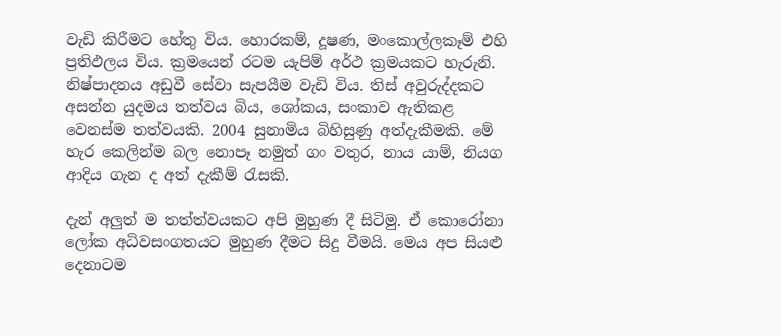වැඩි කිරීමට හේතු විය. හොරකම්, දූෂණ, මංකොල්ලකෑම් එහි ප්‍රතිඵලය විය. ක්‍රමයෙන් රටම යැපිම් අර්ථ ක්‍රමයකට හැරුනි. නිෂ්පාදනය අඩුවී සේවා සැපයීම වැඩි විය. තිස් අවුරුද්දකට අසන්න යුදමය තත්වය බිය, ශෝකය, සංකාව ඇතිකළ වෙනස්ම තත්වයකි. 2004 සුනාමිය බිහිසුණු අත්දැකීමකි. මේ හැර කෙලින්ම බල නොපෑ නමුත් ගං වතුර, නාය යාම්, නියග ආදිය ගැන ද අත් දැකීම් රැසකි.

දැන් අලුත් ම තත්ත්වයකට අපි මුහුණ දී සිටිමු. ඒ කොරෝනා ලෝක අධිවසංගතයට මුහුණ දීමට සිදු වීමයි. මෙය අප සියළු දෙනාටම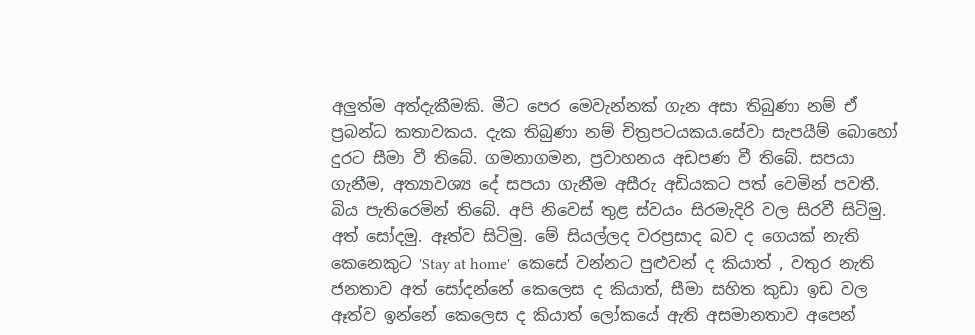අලුත්ම අත්දැකීමකි. මීට පෙර මෙවැන්නක් ගැන අසා තිබුණා නම් ඒ ප්‍රබන්ධ කතාවකය. දැක තිබුණා නම් චිත්‍රපටයකය.සේවා සැපයීම් බොහෝ දුරට සීමා වී තිබේ. ගමනාගමන, ප්‍රවාහනය අඩපණ වී තිබේ. සපයා ගැනීම, අත්‍යාවශ්‍ය දේ සපයා ගැනීම අසීරු අඩියකට පත් වෙමින් පවතී. බිය පැතිරෙමින් තිබේ. අපි නිවෙස් තුළ ස්වයං සිරමැදිරි වල සිරවී සිටිමු. අත් සෝදමු. ඈත්ව සිටිමු. මේ සියල්ලද වරප්‍රසාද බව ද ගෙයක් නැති කෙනෙකුට 'Stay at home'  කෙසේ වන්නට පුළුවන් ද කියාත් , වතුර නැති ජනතාව අත් සෝදන්නේ කෙලෙස ද කියාත්, සීමා සහිත කුඩා ඉඩ වල ඈත්ව ඉන්නේ කෙලෙස ද කියාත් ලෝකයේ ඇති අසමානතාව අපෙන්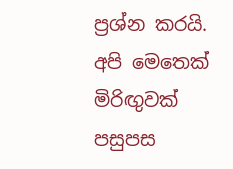ප්‍රශ්න කරයි. අපි මෙතෙක් මිරිඟුවක් පසුපස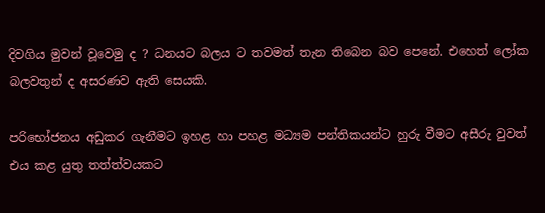දිවගිය මුවන් වූවෙමු ද ? ධනයට බලය ට තවමත් තැන තිබෙන බව පෙනේ. එහෙත් ලෝක බලවතුන් ද අසරණව ඇති සෙයකි.

පරිභෝජනය අඩුකර ගැනීමට ඉහළ හා පහළ මධ්‍යම පන්තිකයන්ට හුරු වීමට අසීරු වුවත් එය කළ යුතු තත්ත්වයකට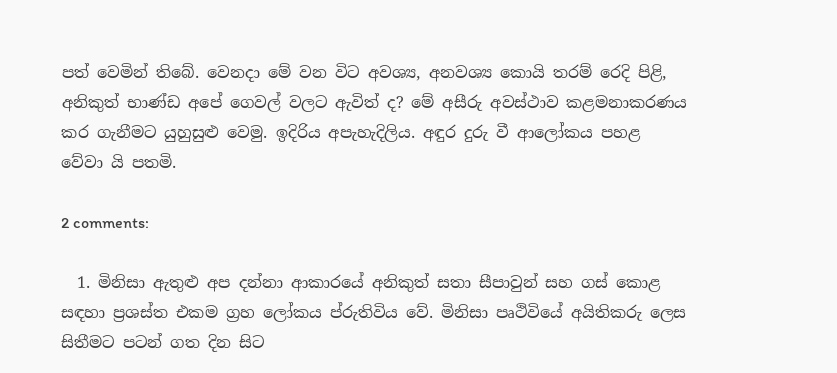පත් වෙමින් තිබේ. වෙනදා මේ වන විට අවශ්‍ය, අනවශ්‍ය කොයි තරම් රෙදි පිළි, අනිකුත් භාණ්‌ඩ අපේ ගෙවල් වලට ඇවිත් ද? මේ අසීරු අවස්ථාව කළමනාකරණය කර ගැනීමට යුහුසුළු වෙමු. ඉදිරිය‍ අපැහැදිලිය. අඳුර දුරු වී ආලෝකය පහළ වේවා යි පතමි.

2 comments:

  1. මිනිසා ඇතුළු අප දන්නා ආකාරයේ අනිකුත් සතා සීපාවුන් සහ ගස් කොළ සඳහා ප්‍රශස්ත එකම ග්‍රහ ලෝකය ප්රුතිවිය වේ. මිනිසා පෘථිවියේ අයිතිකරු ලෙස සිතීමට පටන් ගත දින සිට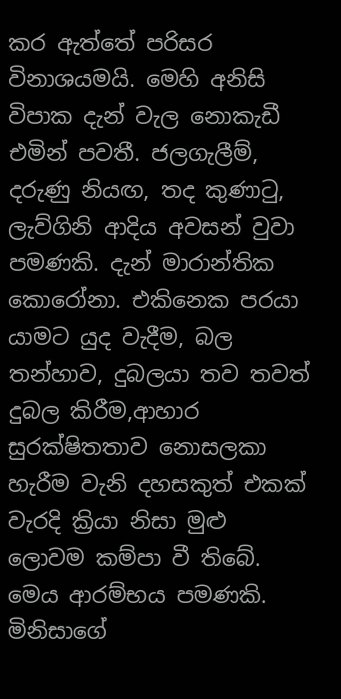කර ඇත්තේ පරිසර විනාශයමයි. මෙහි අනිසි විපාක දැන් වැල නොකැඩී එමින් පවතී. ජලගැලීම්, දරුණු නියඟ, තද කුණාටු, ලැව්ගිනි ආදිය අවසන් වුවා පමණකි. දැන් මාරාන්තික කොරෝනා. එකිනෙක පරයා යාමට යුද වැදීම, බල තන්හාව, දුබලයා තව තවත් දුබල කිරීම,ආහාර සුරක්ෂිතතාව නොසලකා හැරීම වැනි දහසකුත් එකක් වැරදි ක්‍රියා නිසා මුළු ලොවම කම්පා වී තිබේ. මෙය ආරම්භය පමණකි. මිනිසාගේ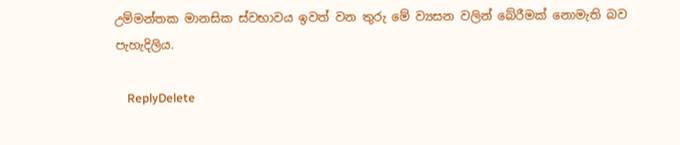උම්මන්තක මානසික ස්වභාවය ඉවත් වන තුරු මේ ව්‍යසන වලින් බේරීමක් නොමැති බව පැහැදිලිය.

    ReplyDelete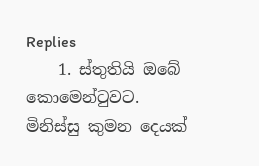Replies
    1. ස්තුතියි ඔබේ කොමෙන්ටුවට. මිනිස්සු කුමන දෙයක්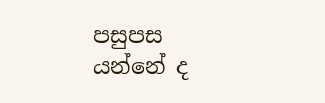පසුපස යන්නේ ද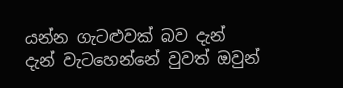යන්න ගැටළුවක් බව දැන් දැන් වැටහෙන්නේ වුවත් ඔවුන්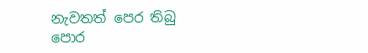නැවතත් පෙර තිබු පොර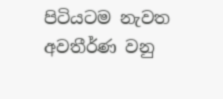පිටියටම නැවත අවතීර්ණ වනු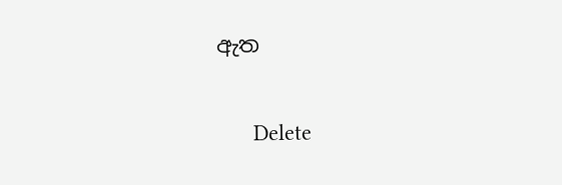ඇත

      Delete